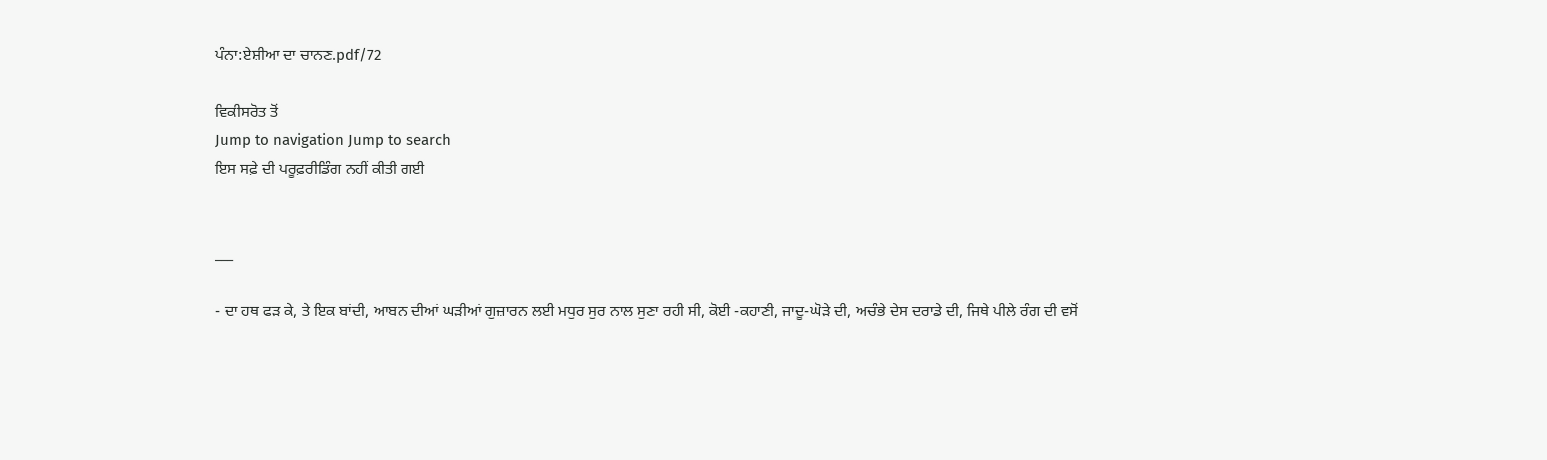ਪੰਨਾ:ਏਸ਼ੀਆ ਦਾ ਚਾਨਣ.pdf/72

ਵਿਕੀਸਰੋਤ ਤੋਂ
Jump to navigation Jump to search
ਇਸ ਸਫ਼ੇ ਦੀ ਪਰੂਫ਼ਰੀਡਿੰਗ ਨਹੀਂ ਕੀਤੀ ਗਈ


___

- ਦਾ ਹਥ ਫੜ ਕੇ, ਤੇ ਇਕ ਬਾਂਦੀ, ਆਬਨ ਦੀਆਂ ਘੜੀਆਂ ਗੁਜ਼ਾਰਨ ਲਈ ਮਧੁਰ ਸੁਰ ਨਾਲ ਸੁਣਾ ਰਹੀ ਸੀ, ਕੋਈ -ਕਹਾਣੀ, ਜਾਦੂ-ਘੋੜੇ ਦੀ, ਅਚੰਭੇ ਦੇਸ ਦਰਾਡੇ ਦੀ, ਜਿਥੇ ਪੀਲੇ ਰੰਗ ਦੀ ਵਸੋਂ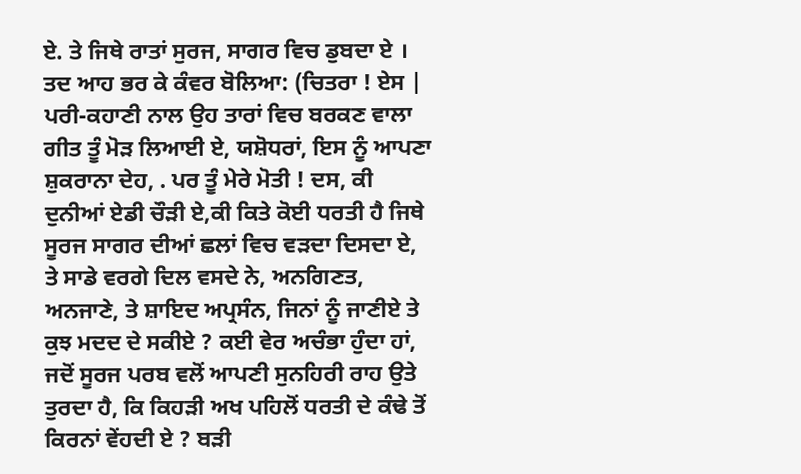ਏ. ਤੇ ਜਿਥੇ ਰਾਤਾਂ ਸੁਰਜ, ਸਾਗਰ ਵਿਚ ਡੁਬਦਾ ਏ । ਤਦ ਆਹ ਭਰ ਕੇ ਕੰਵਰ ਬੋਲਿਆ: (ਚਿਤਰਾ ! ਏਸ | ਪਰੀ-ਕਹਾਣੀ ਨਾਲ ਉਹ ਤਾਰਾਂ ਵਿਚ ਬਰਕਣ ਵਾਲਾ ਗੀਤ ਤੂੰ ਮੋੜ ਲਿਆਈ ਏ, ਯਸ਼ੋਧਰਾਂ, ਇਸ ਨੂੰ ਆਪਣਾ ਸ਼ੁਕਰਾਨਾ ਦੇਹ, . ਪਰ ਤੂੰ ਮੇਰੇ ਮੋਤੀ ! ਦਸ, ਕੀ ਦੁਨੀਆਂ ਏਡੀ ਚੌੜੀ ਏ,ਕੀ ਕਿਤੇ ਕੋਈ ਧਰਤੀ ਹੈ ਜਿਥੇ ਸੂਰਜ ਸਾਗਰ ਦੀਆਂ ਛਲਾਂ ਵਿਚ ਵੜਦਾ ਦਿਸਦਾ ਏ, ਤੇ ਸਾਡੇ ਵਰਗੇ ਦਿਲ ਵਸਦੇ ਨੇ, ਅਨਗਿਣਤ, ਅਨਜਾਣੇ, ਤੇ ਸ਼ਾਇਦ ਅਪ੍ਰਸੰਨ, ਜਿਨਾਂ ਨੂੰ ਜਾਣੀਏ ਤੇ ਕੁਝ ਮਦਦ ਦੇ ਸਕੀਏ ? ਕਈ ਵੇਰ ਅਚੰਭਾ ਹੁੰਦਾ ਹਾਂ, ਜਦੋਂ ਸੂਰਜ ਪਰਬ ਵਲੋਂ ਆਪਣੀ ਸੁਨਹਿਰੀ ਰਾਹ ਉਤੇ ਤੁਰਦਾ ਹੈ, ਕਿ ਕਿਹੜੀ ਅਖ ਪਹਿਲੋਂ ਧਰਤੀ ਦੇ ਕੰਢੇ ਤੋਂ ਕਿਰਨਾਂ ਵੇਂਹਦੀ ਏ ? ਬੜੀ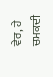ਵੇਰ, ਹੇ ਚਮਕਦੀ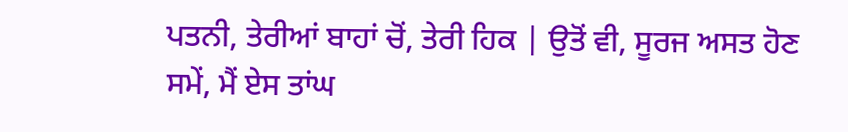ਪਤਨੀ, ਤੇਰੀਆਂ ਬਾਹਾਂ ਚੋਂ, ਤੇਰੀ ਹਿਕ | ਉਤੋਂ ਵੀ, ਸੂਰਜ ਅਸਤ ਹੋਣ ਸਮੇਂ, ਮੈਂ ਏਸ ਤਾਂਘ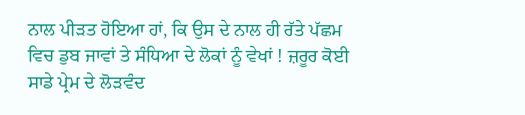ਨਾਲ ਪੀੜਤ ਹੋਇਆ ਹਾਂ, ਕਿ ਉਸ ਦੇ ਨਾਲ ਹੀ ਰੱਤੇ ਪੱਛਮ ਵਿਚ ਡੁਬ ਜਾਵਾਂ ਤੇ ਸੰਧਿਆ ਦੇ ਲੋਕਾਂ ਨੂੰ ਵੇਖਾਂ ! ਜ਼ਰੂਰ ਕੋਈ ਸਾਡੇ ਪ੍ਰੇਮ ਦੇ ਲੋੜਵੰਦ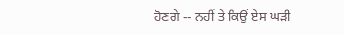ਹੋਣਗੇ -- ਨਹੀਂ ਤੇ ਕਿਉਂ ਏਸ ਘੜੀ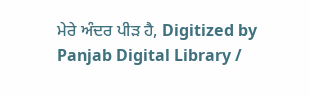ਮੇਰੇ ਅੰਦਰ ਪੀੜ ਹੈ, Digitized by Panjab Digital Library /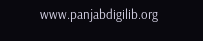www.panjabdigilib.org